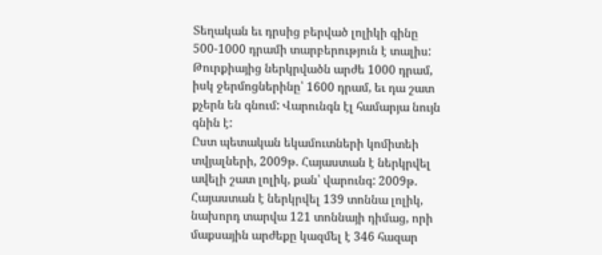Տեղական եւ դրսից բերված լոլիկի գինը 500-1000 դրամի տարբերություն է տալիս: Թուրքիայից ներկրվածն արժե 1000 դրամ, իսկ ջերմոցներինը՝ 1600 դրամ, եւ դա շատ քչերն են գնում: Վարունգն էլ համարյա նույն գնին է:
Ըստ պետական եկամուտների կոմիտեի տվյալների, 2009թ. Հայաստան է ներկրվել ավելի շատ լոլիկ, քան՝ վարունգ: 2009թ. Հայաստան է ներկրվել 139 տոննա լոլիկ, նախորդ տարվա 121 տոննայի դիմաց, որի մաքսային արժեքը կազմել է 346 հազար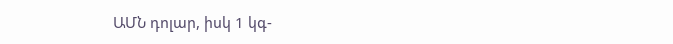ԱՄՆ դոլար, իսկ 1 կգ-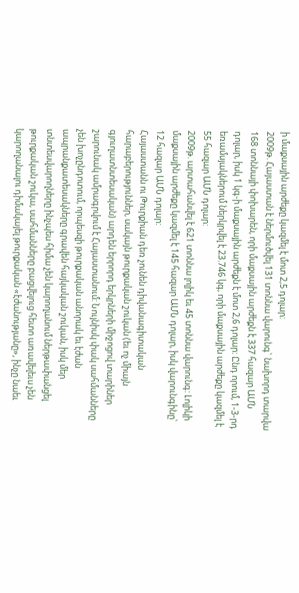ի մաքսային արժեքը կազմել է մոտ 2,5 դոլար:
2009թ. Հայաստան է ներմուծվել 131 տոննա վարունգ` նախորդ տարվա 168 տոննայի փոխարեն, որի մաքսային արժեքն է 337 հազար ԱՄՆ դոլար, իսկ 1 կգ-ի մաքսային արժեքն է մոտ 2,6 դոլար: Ընդ որում, 1-3-րդ եռամսյակներում ներկրվել է 23.746 կգ, որի մաքսային արժեքը կազմել է 55 հազար ԱՄՆ դոլար:
2009թ. արտահանվել է 621 տոննա լոլիկ եւ 45 տոննա վարունգ: Լոլիկի մաքսային արժեքը կազմել է 145 հազար ԱՄՆ դոլար, իսկ վարունգինը՝ 12 հազար ԱՄՆ դոլար:
Հայաստանն ու Թուրքիան դեռ չունեն դիվանագիտական հարաբերություններ, սակայն թուրքական շուկան (եւ ոչ միայն գյուղատնտեսական) արդեն երրորդ երկրների միջոցով տարիներ շարունակ ամրագրվում է Հայաստանում: Նույնիսկ փակ սահմանները չեն խոչընդոտում, որպեսզի թուրքական անորակ եւ էժան ապրանքատեսակները գրավեն հայկական շուկան, իսկ մեր տնտեսվարողները ինչպես հիմա չեն կարողանում ներթափանցել թուրքական շուկա, սահմանները բացվելուց հետո առավելեւս չեն կարողանալու դիմակայել թուրքական «էժանությանը», ինչը նաեւ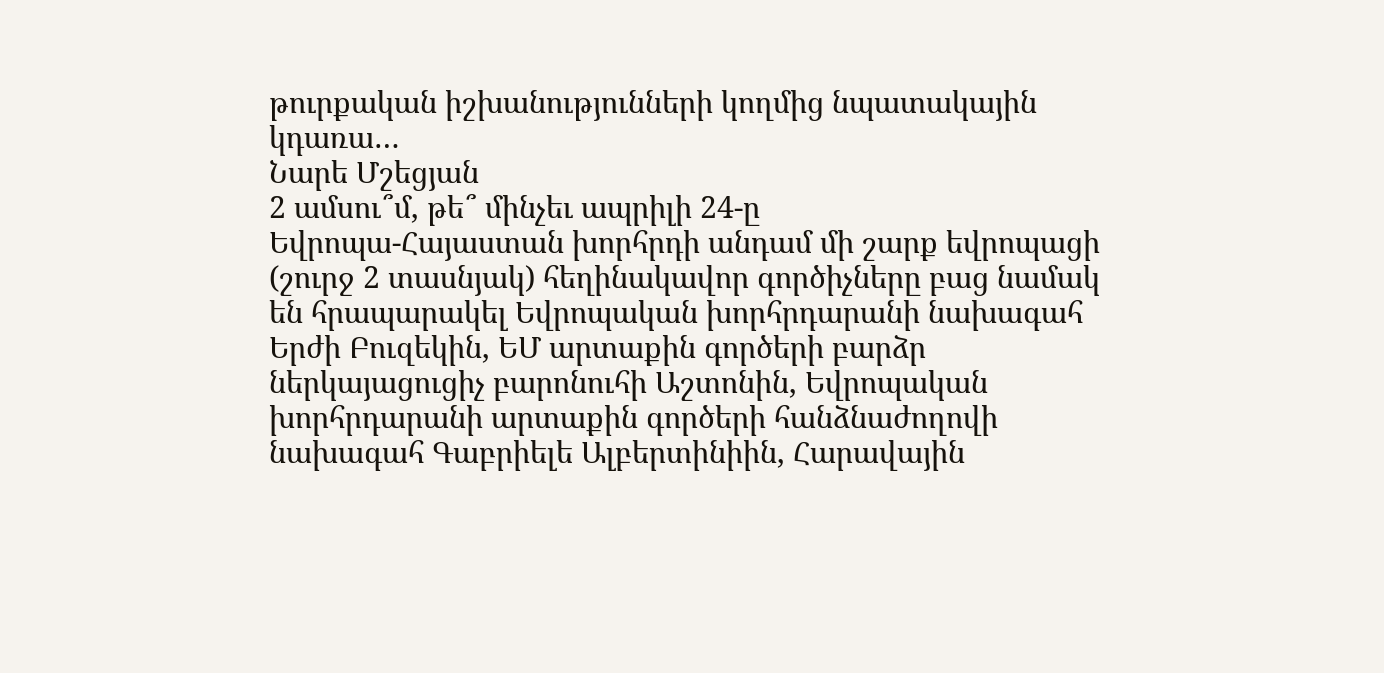թուրքական իշխանությունների կողմից նպատակային կդառա…
Նարե Մշեցյան
2 ամսու՞մ, թե՞ մինչեւ ապրիլի 24-ը
Եվրոպա-Հայաստան խորհրդի անդամ մի շարք եվրոպացի (շուրջ 2 տասնյակ) հեղինակավոր գործիչները բաց նամակ են հրապարակել Եվրոպական խորհրդարանի նախագահ Երժի Բուզեկին, ԵՄ արտաքին գործերի բարձր ներկայացուցիչ բարոնուհի Աշտոնին, Եվրոպական խորհրդարանի արտաքին գործերի հանձնաժողովի նախագահ Գաբրիելե Ալբերտինիին, Հարավային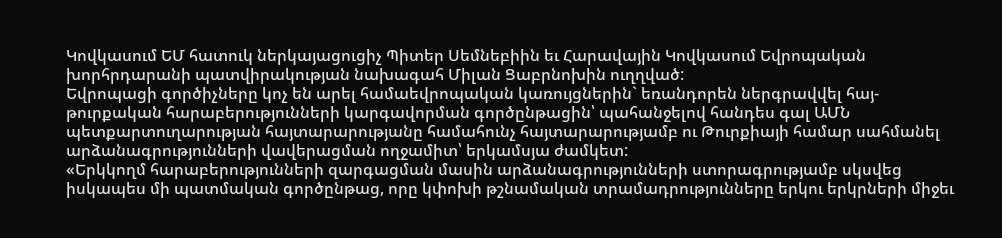Կովկասում ԵՄ հատուկ ներկայացուցիչ Պիտեր Սեմնեբիին եւ Հարավային Կովկասում Եվրոպական խորհրդարանի պատվիրակության նախագահ Միլան Ցաբրնոխին ուղղված:
Եվրոպացի գործիչները կոչ են արել համաեվրոպական կառույցներին` եռանդորեն ներգրավվել հայ-թուրքական հարաբերությունների կարգավորման գործընթացին՝ պահանջելով հանդես գալ ԱՄՆ պետքարտուղարության հայտարարությանը համահունչ հայտարարությամբ ու Թուրքիայի համար սահմանել արձանագրությունների վավերացման ողջամիտ՝ երկամսյա ժամկետ:
«Երկկողմ հարաբերությունների զարգացման մասին արձանագրությունների ստորագրությամբ սկսվեց իսկապես մի պատմական գործընթաց, որը կփոխի թշնամական տրամադրությունները երկու երկրների միջեւ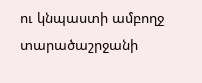ու կնպաստի ամբողջ տարածաշրջանի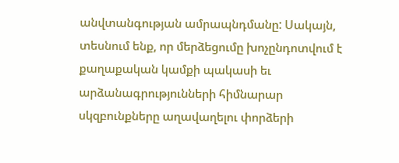անվտանգության ամրապնդմանը: Սակայն, տեսնում ենք, որ մերձեցումը խոչընդոտվում է քաղաքական կամքի պակասի եւ արձանագրությունների հիմնարար սկզբունքները աղավաղելու փորձերի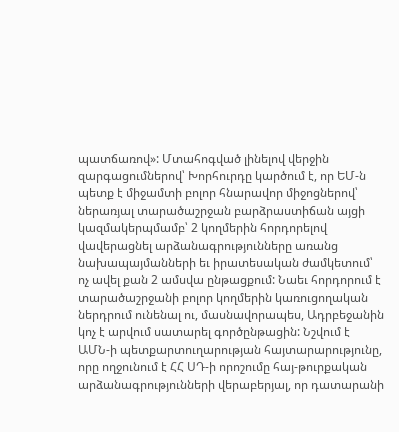պատճառով»: Մտահոգված լինելով վերջին զարգացումներով՝ Խորհուրդը կարծում է, որ ԵՄ-ն պետք է միջամտի բոլոր հնարավոր միջոցներով՝ ներառյալ տարածաշրջան բարձրաստիճան այցի կազմակերպմամբ՝ 2 կողմերին հորդորելով վավերացնել արձանագրությունները առանց նախապայմանների եւ իրատեսական ժամկետում՝ ոչ ավել քան 2 ամսվա ընթացքում: Նաեւ հորդորում է տարածաշրջանի բոլոր կողմերին կառուցողական ներդրում ունենալ ու, մասնավորապես, Ադրբեջանին կոչ է արվում սատարել գործընթացին: Նշվում է ԱՄՆ-ի պետքարտուղարության հայտարարությունը, որը ողջունում է ՀՀ ՍԴ-ի որոշումը հայ-թուրքական արձանագրությունների վերաբերյալ, որ դատարանի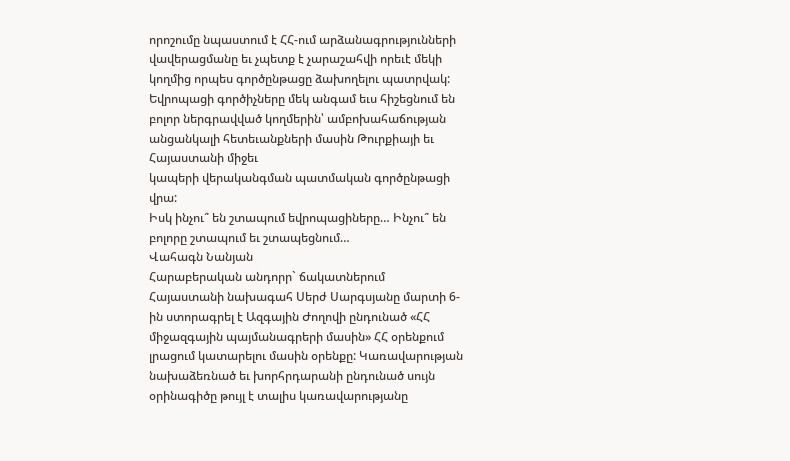որոշումը նպաստում է ՀՀ-ում արձանագրությունների վավերացմանը եւ չպետք է չարաշահվի որեւէ մեկի կողմից որպես գործընթացը ձախողելու պատրվակ: Եվրոպացի գործիչները մեկ անգամ եւս հիշեցնում են բոլոր ներգրավված կողմերին՝ ամբոխահաճության անցանկալի հետեւանքների մասին Թուրքիայի եւ Հայաստանի միջեւ
կապերի վերականգման պատմական գործընթացի վրա:
Իսկ ինչու՞ են շտապում եվրոպացիները… Ինչու՞ են բոլորը շտապում եւ շտապեցնում…
Վահագն Նանյան
Հարաբերական անդորր` ճակատներում
Հայաստանի նախագահ Սերժ Սարգսյանը մարտի 6-ին ստորագրել է Ազգային Ժողովի ընդունած «ՀՀ միջազգային պայմանագրերի մասին» ՀՀ օրենքում լրացում կատարելու մասին օրենքը: Կառավարության նախաձեռնած եւ խորհրդարանի ընդունած սույն օրինագիծը թույլ է տալիս կառավարությանը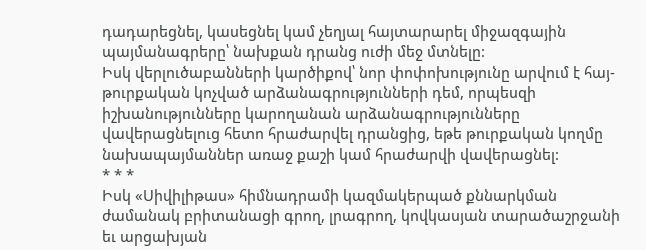դադարեցնել, կասեցնել կամ չեղյալ հայտարարել միջազգային պայմանագրերը՝ նախքան դրանց ուժի մեջ մտնելը:
Իսկ վերլուծաբանների կարծիքով՝ նոր փոփոխությունը արվում է հայ-թուրքական կոչված արձանագրությունների դեմ, որպեսզի իշխանությունները կարողանան արձանագրությունները վավերացնելուց հետո հրաժարվել դրանցից, եթե թուրքական կողմը նախապայմաններ առաջ քաշի կամ հրաժարվի վավերացնել:
* * *
Իսկ «Սիվիլիթաս» հիմնադրամի կազմակերպած քննարկման ժամանակ բրիտանացի գրող, լրագրող, կովկասյան տարածաշրջանի եւ արցախյան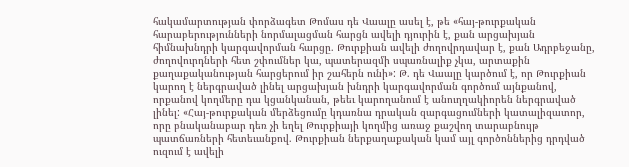հակամարտության փորձագետ Թոմաս դե Վաալը ասել է, թե «հայ-թուրքական հարաբերությունների նորմալացման հարցն ավելի դյուրին է, քան արցախյան հիմնախնդրի կարգավորման հարցը. Թուրքիան ավելի ժողովրդավար է, քան Ադրբեջանը, ժողովուրդների հետ շփումներ կա, պատերազմի սպառնալիք չկա, արտաքին քաղաքականության հարցերում իր շահերն ունի»: Թ. դե Վաալը կարծում է, որ Թուրքիան կարող է ներգրաված լինել արցախյան խնդրի կարգավորման գործում այնքանով, որքանով կողմերը դա կցանկանան, թեեւ կարողանում է անուղղակիորեն ներգրաված լինել: «Հայ-թուրքական մերձեցումը կդառնա դրական զարգացումների կատալիզատոր, որը բնականաբար դեռ չի եղել Թուրքիայի կողմից առաջ քաշվող տարաբնույթ պատճառների հետեւանքով. Թուրքիան ներքաղաքական կամ այլ գործոններից դրդված ուզում է ավելի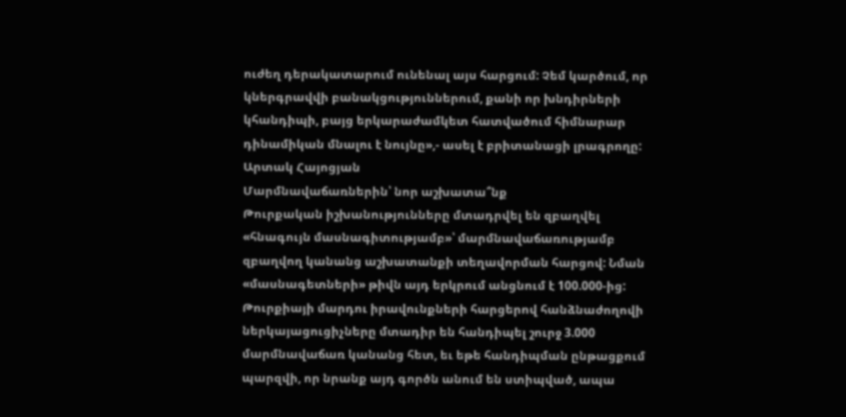ուժեղ դերակատարում ունենալ այս հարցում: Չեմ կարծում, որ կներգրավվի բանակցություններում, քանի որ խնդիրների կհանդիպի, բայց երկարաժամկետ հատվածում հիմնարար դինամիկան մնալու է նույնը»,- ասել է բրիտանացի լրագրողը:
Արտակ Հայոցյան
Մարմնավաճառներին՝ նոր աշխատա՞նք
Թուրքական իշխանությունները մտադրվել են զբաղվել «հնագույն մասնագիտությամբ»՝ մարմնավաճառությամբ զբաղվող կանանց աշխատանքի տեղավորման հարցով: Նման «մասնագետների» թիվն այդ երկրում անցնում է 100.000-ից: Թուրքիայի մարդու իրավունքների հարցերով հանձնաժողովի ներկայացուցիչները մտադիր են հանդիպել շուրջ 3.000 մարմնավաճառ կանանց հետ, եւ եթե հանդիպման ընթացքում պարզվի, որ նրանք այդ գործն անում են ստիպված, ապա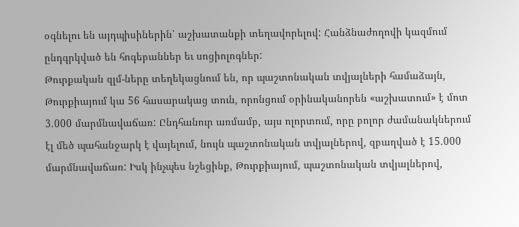օգնելու են այդպիսիներին՝ աշխատանքի տեղավորելով: Հանձնաժողովի կազմում ընդգրկված են հոգեբաններ եւ սոցիոլոգներ:
Թուրքական զլմ-ները տեղեկացնում են, որ պաշտոնական տվյալների համաձայն, Թուրքիայում կա 56 հասարակաց տուն, որոնցում օրինականորեն «աշխատում» է մոտ 3.000 մարմնավաճառ: Ընդհանուր առմամբ, այս ոլորտում, որը բոլոր ժամանակներում էլ մեծ պահանջարկ է վայելում, նույն պաշտոնական տվյալներով, զբաղված է 15.000 մարմնավաճառ: Իսկ ինչպես նշեցինք, Թուրքիայում, պաշտոնական տվյալներով,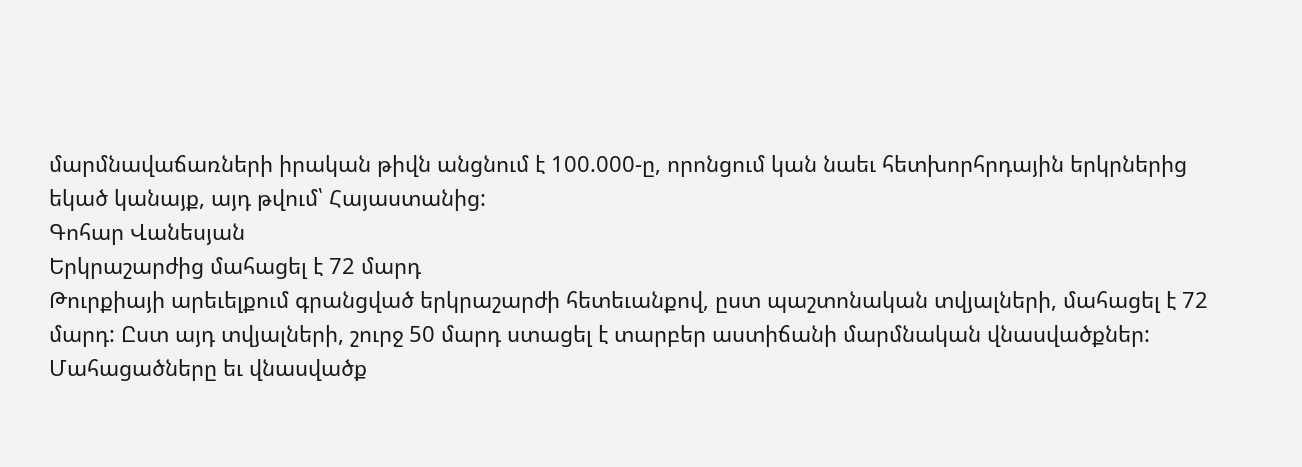մարմնավաճառների իրական թիվն անցնում է 100.000-ը, որոնցում կան նաեւ հետխորհրդային երկրներից եկած կանայք, այդ թվում՝ Հայաստանից:
Գոհար Վանեսյան
Երկրաշարժից մահացել է 72 մարդ
Թուրքիայի արեւելքում գրանցված երկրաշարժի հետեւանքով, ըստ պաշտոնական տվյալների, մահացել է 72 մարդ: Ըստ այդ տվյալների, շուրջ 50 մարդ ստացել է տարբեր աստիճանի մարմնական վնասվածքներ: Մահացածները եւ վնասվածք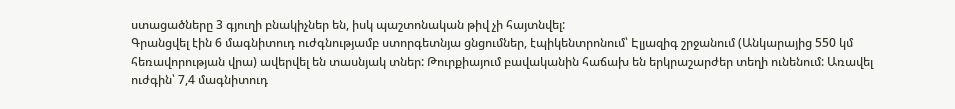ստացածները 3 գյուղի բնակիչներ են, իսկ պաշտոնական թիվ չի հայտնվել:
Գրանցվել էին 6 մագնիտուդ ուժգնությամբ ստորգետնյա ցնցումներ, էպիկենտրոնում՝ Էլյազիգ շրջանում (Անկարայից 550 կմ հեռավորության վրա) ավերվել են տասնյակ տներ: Թուրքիայում բավականին հաճախ են երկրաշարժեր տեղի ունենում: Առավել ուժգին՝ 7,4 մագնիտուդ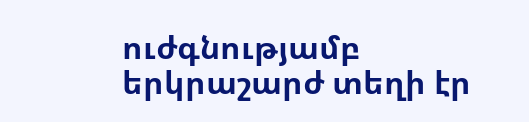ուժգնությամբ երկրաշարժ տեղի էր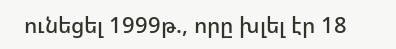ունեցել 1999թ., որը խլել էր 18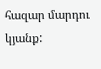հազար մարդու կյանք: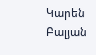Կարեն Բալյան